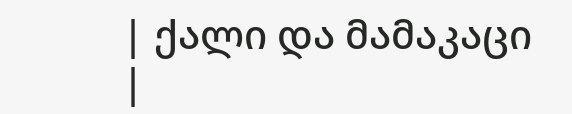| ქალი და მამაკაცი |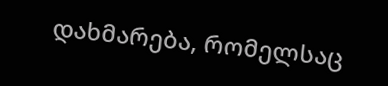დახმარება, რომელსაც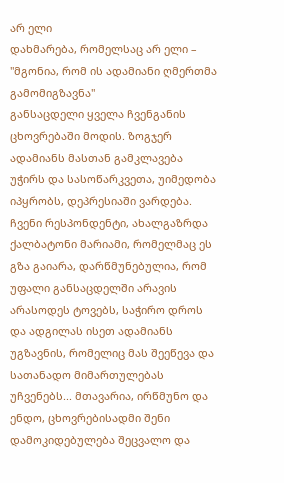არ ელი
დახმარება, რომელსაც არ ელი – "მგონია, რომ ის ადამიანი ღმერთმა გამომიგზავნა"
განსაცდელი ყველა ჩვენგანის ცხოვრებაში მოდის. ზოგჯერ ადამიანს მასთან გამკლავება უჭირს და სასოწარკვეთა, უიმედობა იპყრობს, დეპრესიაში ვარდება. ჩვენი რესპონდენტი, ახალგაზრდა ქალბატონი მარიამი, რომელმაც ეს გზა გაიარა, დარწმუნებულია, რომ უფალი განსაცდელში არავის არასოდეს ტოვებს, საჭირო დროს და ადგილას ისეთ ადამიანს უგზავნის, რომელიც მას შეეწევა და სათანადო მიმართულებას უჩვენებს... მთავარია, ირწმუნო და ენდო, ცხოვრებისადმი შენი დამოკიდებულება შეცვალო და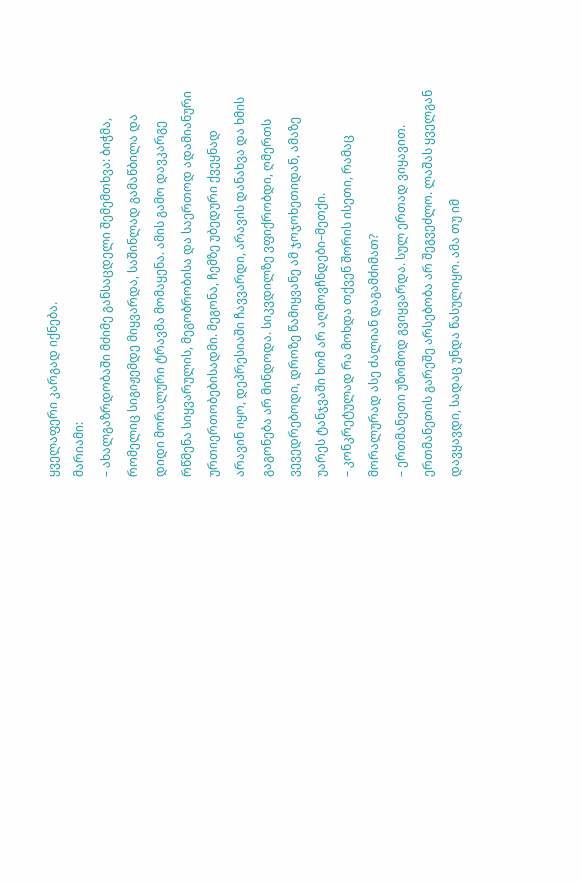ყველაფერი კარგად იქნება.
მარიამი:
– ახალგაზრდობაში მძიმე განსაცდელი შემემთხვა: ბიჭმა, რომელიც სიგიჟემდე მიყვარდა, საშინლად გამაწბილა და დიდი მორალური ტრავმა მომაყენა. ამის გამო დავკარგე რწმენა სიყვარულის, მეგობრობისა და საერთოდ ადამიანური ურთიერთობებისადმი. მეგონა, ჩემზე უბედური ქვეყნად არავინ იყო, დეპრესიაში ჩავვარდი, არავის დანახვა და ხმის გაგონება არ მინდოდა. სიკვდილზე ვფიქრობდი, ღმერთს ვევედრებოდი, დროზე წამიყვანე ამ ჯოჯოხეთიდან, ამაზე უარეს ტანჯვაში ხომ არ აღმოვჩნდები–მეთქი.
– კონკრეტულად რა მოხდა თქვენ შორის ისეთი, რამაც მორალურად ასე ძალიან დაგამძიმათ?
– ერთმანეთი უზომოდ გვიყვარდა. სულ ერთად ვიყავით. ერთმანეთის გარეშე არსებობა არ შეგვეძლო. ლაშას ყველგან დავყავდი, სადაც უნდა წასულიყო. ამა თუ იმ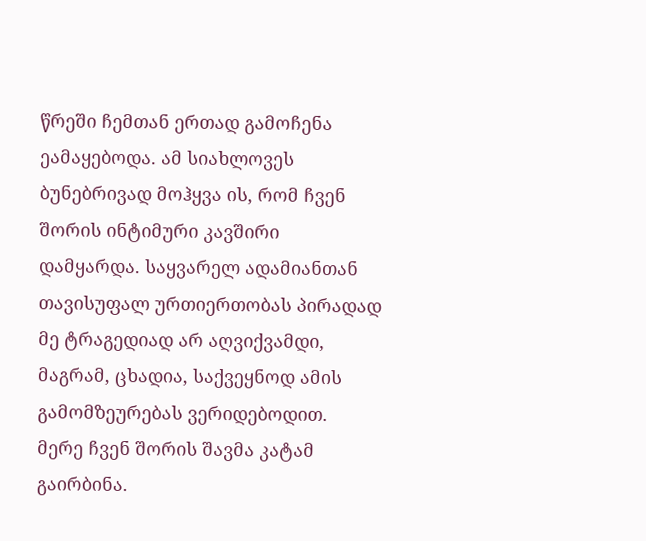წრეში ჩემთან ერთად გამოჩენა ეამაყებოდა. ამ სიახლოვეს ბუნებრივად მოჰყვა ის, რომ ჩვენ შორის ინტიმური კავშირი დამყარდა. საყვარელ ადამიანთან თავისუფალ ურთიერთობას პირადად მე ტრაგედიად არ აღვიქვამდი, მაგრამ, ცხადია, საქვეყნოდ ამის გამომზეურებას ვერიდებოდით.
მერე ჩვენ შორის შავმა კატამ გაირბინა.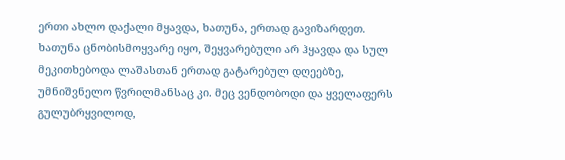ერთი ახლო დაქალი მყავდა, ხათუნა, ერთად გავიზარდეთ. ხათუნა ცნობისმოყვარე იყო, შეყვარებული არ ჰყავდა და სულ მეკითხებოდა ლაშასთან ერთად გატარებულ დღეებზე, უმნიშვნელო წვრილმანსაც კი. მეც ვენდობოდი და ყველაფერს გულუბრყვილოდ,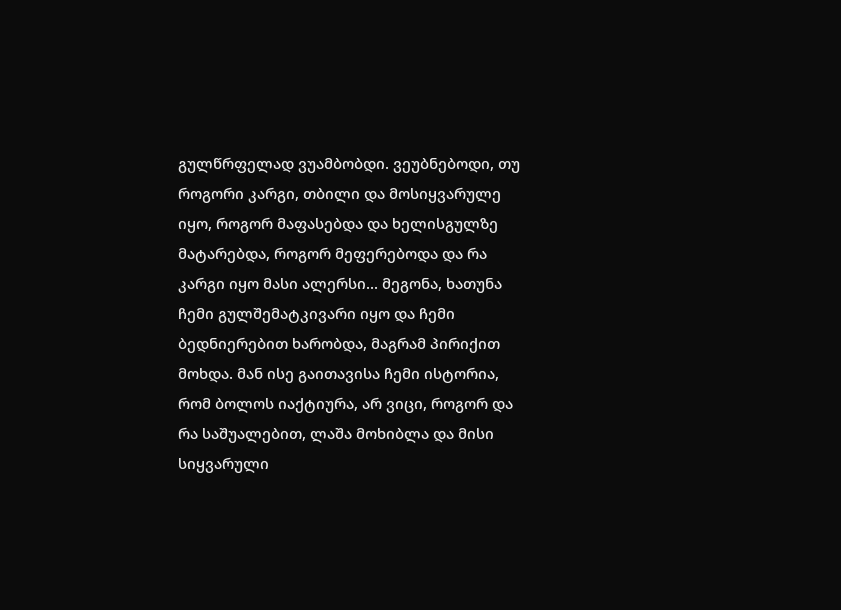გულწრფელად ვუამბობდი. ვეუბნებოდი, თუ როგორი კარგი, თბილი და მოსიყვარულე იყო, როგორ მაფასებდა და ხელისგულზე მატარებდა, როგორ მეფერებოდა და რა კარგი იყო მასი ალერსი... მეგონა, ხათუნა ჩემი გულშემატკივარი იყო და ჩემი ბედნიერებით ხარობდა, მაგრამ პირიქით მოხდა. მან ისე გაითავისა ჩემი ისტორია, რომ ბოლოს იაქტიურა, არ ვიცი, როგორ და რა საშუალებით, ლაშა მოხიბლა და მისი სიყვარული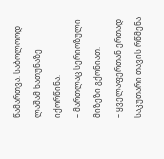წამართვა. საბოლოოდ ლაშამ ხათუნაზე იქორწინა.
– მართლაც სერიოზული მიზეზი გქონიათ.
– ყველაფერთან ერთად საკუთარი თავის რწმენა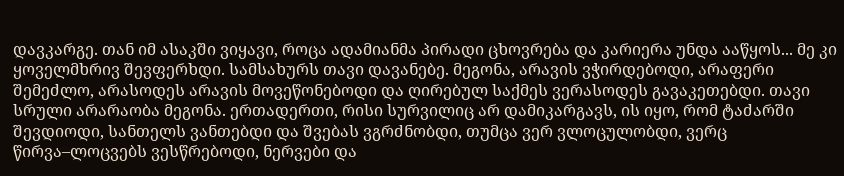დავკარგე. თან იმ ასაკში ვიყავი, როცა ადამიანმა პირადი ცხოვრება და კარიერა უნდა ააწყოს... მე კი ყოველმხრივ შევფერხდი. სამსახურს თავი დავანებე. მეგონა, არავის ვჭირდებოდი, არაფერი შემეძლო, არასოდეს არავის მოვეწონებოდი და ღირებულ საქმეს ვერასოდეს გავაკეთებდი. თავი სრული არარაობა მეგონა. ერთადერთი, რისი სურვილიც არ დამიკარგავს, ის იყო, რომ ტაძარში შევდიოდი, სანთელს ვანთებდი და შვებას ვგრძნობდი, თუმცა ვერ ვლოცულობდი, ვერც წირვა–ლოცვებს ვესწრებოდი, ნერვები და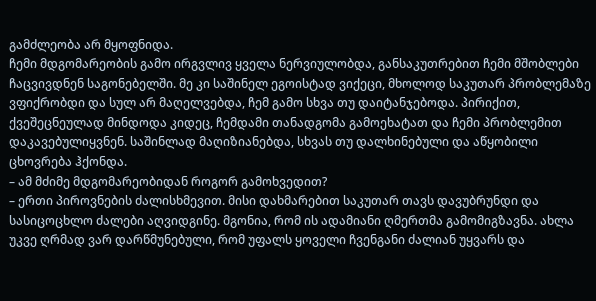გამძლეობა არ მყოფნიდა.
ჩემი მდგომარეობის გამო ირგვლივ ყველა ნერვიულობდა, განსაკუთრებით ჩემი მშობლები ჩაცვივდნენ საგონებელში. მე კი საშინელ ეგოისტად ვიქეცი, მხოლოდ საკუთარ პრობლემაზე ვფიქრობდი და სულ არ მაღელვებდა, ჩემ გამო სხვა თუ დაიტანჯებოდა. პირიქით, ქვეშეცნეულად მინდოდა კიდეც, ჩემდამი თანადგომა გამოეხატათ და ჩემი პრობლემით დაკავებულიყვნენ. საშინლად მაღიზიანებდა, სხვას თუ დალხინებული და აწყობილი ცხოვრება ჰქონდა.
– ამ მძიმე მდგომარეობიდან როგორ გამოხვედით?
– ერთი პიროვნების ძალისხმევით. მისი დახმარებით საკუთარ თავს დავუბრუნდი და სასიცოცხლო ძალები აღვიდგინე. მგონია, რომ ის ადამიანი ღმერთმა გამომიგზავნა. ახლა უკვე ღრმად ვარ დარწმუნებული, რომ უფალს ყოველი ჩვენგანი ძალიან უყვარს და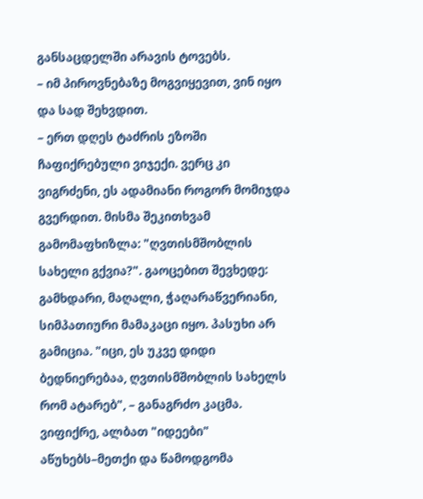განსაცდელში არავის ტოვებს.
– იმ პიროვნებაზე მოგვიყევით, ვინ იყო და სად შეხვდით.
– ერთ დღეს ტაძრის ეზოში ჩაფიქრებული ვიჯექი. ვერც კი ვიგრძენი, ეს ადამიანი როგორ მომიჯდა გვერდით. მისმა შეკითხვამ გამომაფხიზლა: "ღვთისმშობლის სახელი გქვია?". გაოცებით შევხედე: გამხდარი, მაღალი, ჭაღარაწვერიანი, სიმპათიური მამაკაცი იყო. პასუხი არ გამიცია. "იცი, ეს უკვე დიდი ბედნიერებაა, ღვთისმშობლის სახელს რომ ატარებ", – განაგრძო კაცმა. ვიფიქრე, ალბათ "იდეები" აწუხებს–მეთქი და წამოდგომა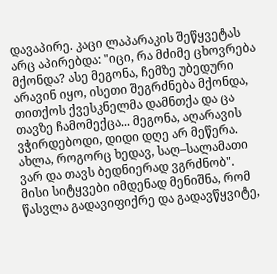დავაპირე. კაცი ლაპარაკის შეწყვეტას არც აპირებდა: "იცი, რა მძიმე ცხოვრება მქონდა? ასე მეგონა, ჩემზე უბედური არავინ იყო, ისეთი შეგრძნება მქონდა, თითქოს ქვესკნელმა დამნთქა და ცა თავზე ჩამომექცა... მეგონა, აღარავის ვჭირდებოდი, დიდი დღე არ მეწერა. ახლა, როგორც ხედავ, საღ–სალამათი ვარ და თავს ბედნიერად ვგრძნობ".
მისი სიტყვები იმდენად მენიშნა, რომ წასვლა გადავიფიქრე და გადავწყვიტე,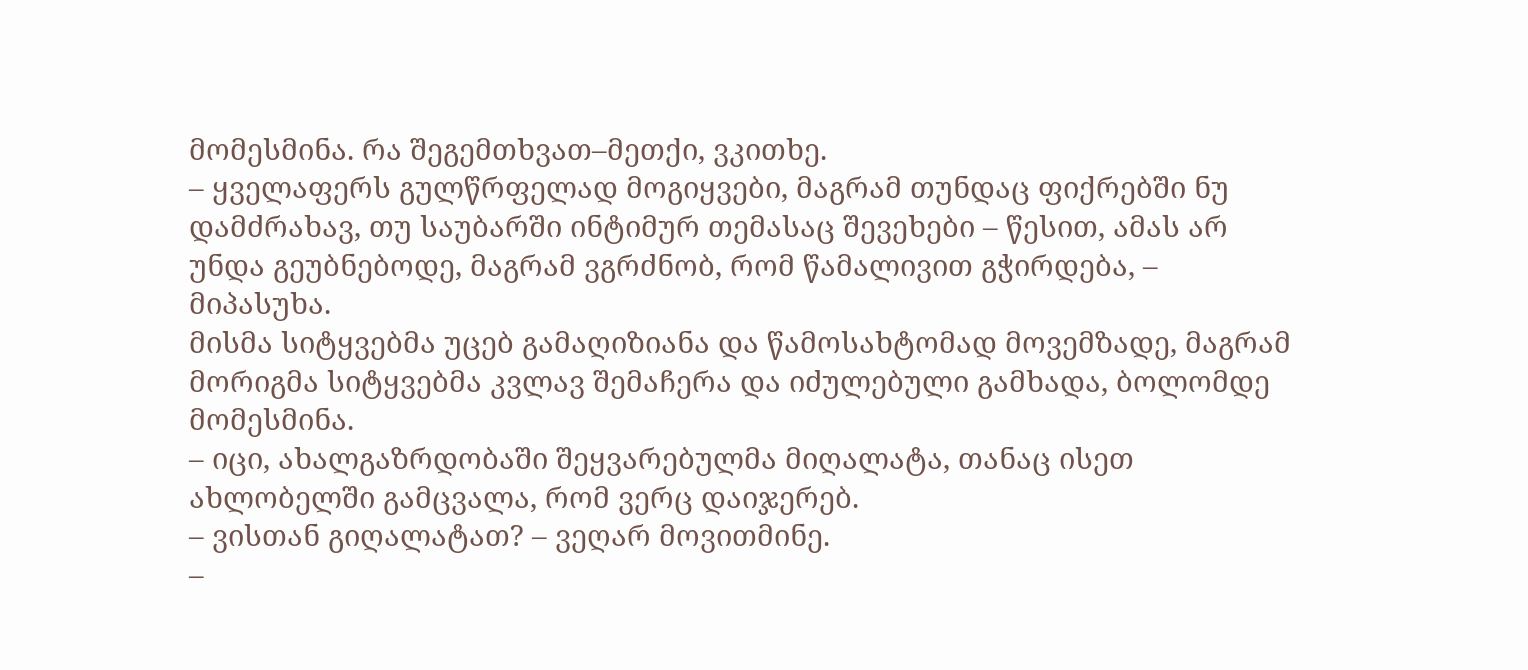მომესმინა. რა შეგემთხვათ–მეთქი, ვკითხე.
– ყველაფერს გულწრფელად მოგიყვები, მაგრამ თუნდაც ფიქრებში ნუ დამძრახავ, თუ საუბარში ინტიმურ თემასაც შევეხები – წესით, ამას არ უნდა გეუბნებოდე, მაგრამ ვგრძნობ, რომ წამალივით გჭირდება, – მიპასუხა.
მისმა სიტყვებმა უცებ გამაღიზიანა და წამოსახტომად მოვემზადე, მაგრამ მორიგმა სიტყვებმა კვლავ შემაჩერა და იძულებული გამხადა, ბოლომდე მომესმინა.
– იცი, ახალგაზრდობაში შეყვარებულმა მიღალატა, თანაც ისეთ ახლობელში გამცვალა, რომ ვერც დაიჯერებ.
– ვისთან გიღალატათ? – ვეღარ მოვითმინე.
–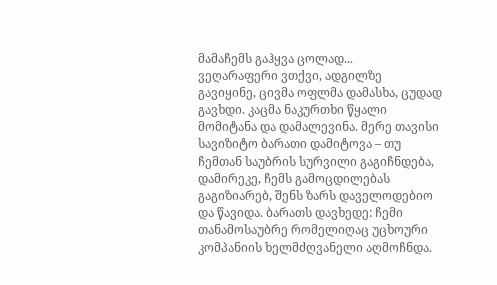მამაჩემს გაჰყვა ცოლად...
ვეღარაფერი ვთქვი, ადგილზე გავიყინე, ცივმა ოფლმა დამასხა, ცუდად გავხდი. კაცმა ნაკურთხი წყალი მომიტანა და დამალევინა. მერე თავისი სავიზიტო ბარათი დამიტოვა – თუ ჩემთან საუბრის სურვილი გაგიჩნდება, დამირეკე, ჩემს გამოცდილებას გაგიზიარებ, შენს ზარს დაველოდებიო და წავიდა. ბარათს დავხედე: ჩემი თანამოსაუბრე რომელიღაც უცხოური კომპანიის ხელმძღვანელი აღმოჩნდა.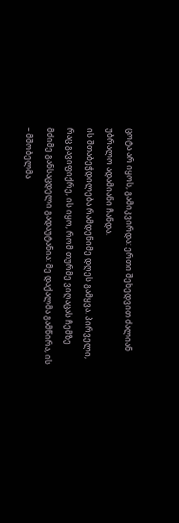ცოტა არ იყოს, გამიკვირდა: ერთი შეხედვით ძალიან უბრალო ადამიანი ჩანდა.
ის შთაბეჭდილება რამდენიმე დღეს გამყვა. პირველი, რაც გავიფიქრე, ის იყო, რომ თურმე ვიღაცას ჩემზე მძიმე განსაცდელი გადაუტანია: მე დაქალმა გამწირა, ის – მშობელმა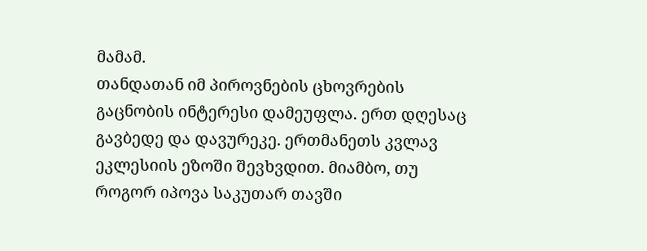მამამ.
თანდათან იმ პიროვნების ცხოვრების გაცნობის ინტერესი დამეუფლა. ერთ დღესაც გავბედე და დავურეკე. ერთმანეთს კვლავ ეკლესიის ეზოში შევხვდით. მიამბო, თუ როგორ იპოვა საკუთარ თავში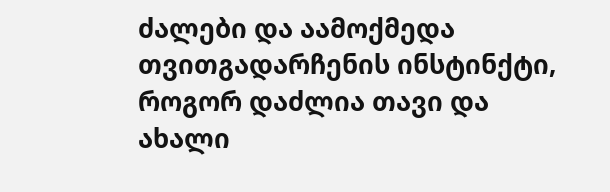ძალები და აამოქმედა თვითგადარჩენის ინსტინქტი, როგორ დაძლია თავი და ახალი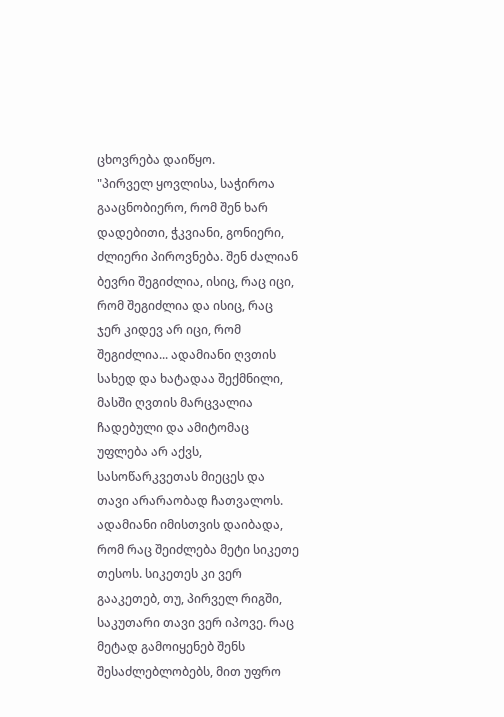ცხოვრება დაიწყო.
"პირველ ყოვლისა, საჭიროა გააცნობიერო, რომ შენ ხარ დადებითი, ჭკვიანი, გონიერი, ძლიერი პიროვნება. შენ ძალიან ბევრი შეგიძლია, ისიც, რაც იცი, რომ შეგიძლია და ისიც, რაც ჯერ კიდევ არ იცი, რომ შეგიძლია... ადამიანი ღვთის სახედ და ხატადაა შექმნილი, მასში ღვთის მარცვალია ჩადებული და ამიტომაც უფლება არ აქვს, სასოწარკვეთას მიეცეს და თავი არარაობად ჩათვალოს. ადამიანი იმისთვის დაიბადა, რომ რაც შეიძლება მეტი სიკეთე თესოს. სიკეთეს კი ვერ გააკეთებ, თუ, პირველ რიგში, საკუთარი თავი ვერ იპოვე. რაც მეტად გამოიყენებ შენს შესაძლებლობებს, მით უფრო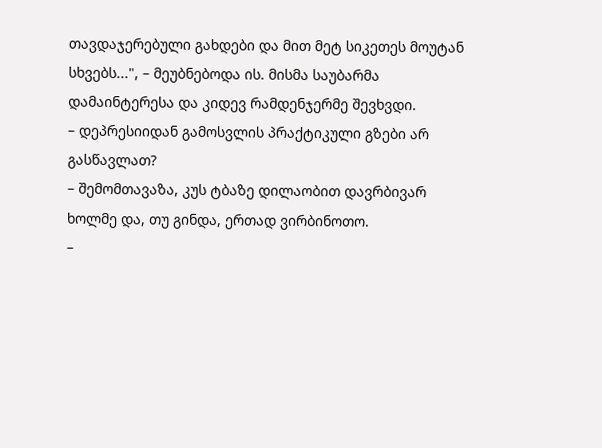თავდაჯერებული გახდები და მით მეტ სიკეთეს მოუტან სხვებს...", – მეუბნებოდა ის. მისმა საუბარმა დამაინტერესა და კიდევ რამდენჯერმე შევხვდი.
– დეპრესიიდან გამოსვლის პრაქტიკული გზები არ გასწავლათ?
– შემომთავაზა, კუს ტბაზე დილაობით დავრბივარ ხოლმე და, თუ გინდა, ერთად ვირბინოთო.
–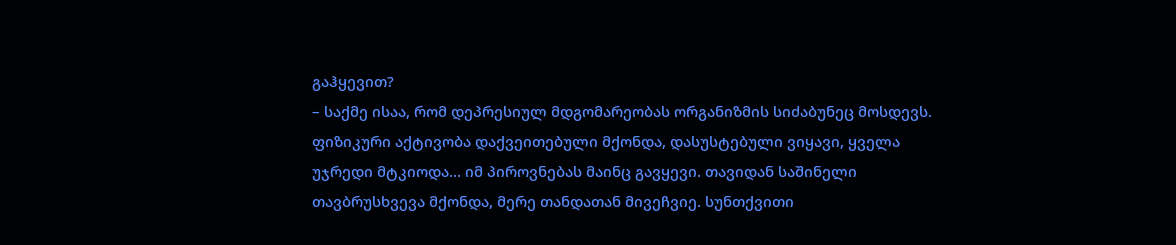გაჰყევით?
– საქმე ისაა, რომ დეპრესიულ მდგომარეობას ორგანიზმის სიძაბუნეც მოსდევს. ფიზიკური აქტივობა დაქვეითებული მქონდა, დასუსტებული ვიყავი, ყველა უჯრედი მტკიოდა... იმ პიროვნებას მაინც გავყევი. თავიდან საშინელი თავბრუსხვევა მქონდა, მერე თანდათან მივეჩვიე. სუნთქვითი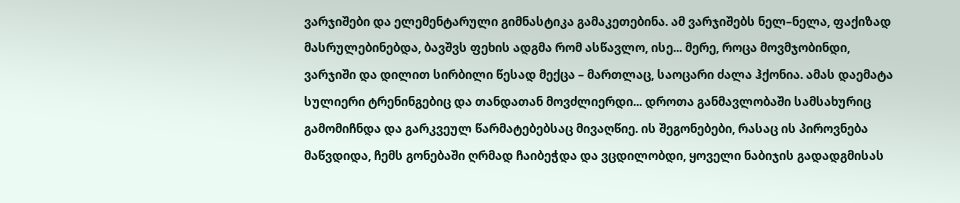ვარჯიშები და ელემენტარული გიმნასტიკა გამაკეთებინა. ამ ვარჯიშებს ნელ–ნელა, ფაქიზად მასრულებინებდა, ბავშვს ფეხის ადგმა რომ ასწავლო, ისე... მერე, როცა მოვმჯობინდი, ვარჯიში და დილით სირბილი წესად მექცა – მართლაც, საოცარი ძალა ჰქონია. ამას დაემატა სულიერი ტრენინგებიც და თანდათან მოვძლიერდი... დროთა განმავლობაში სამსახურიც გამომიჩნდა და გარკვეულ წარმატებებსაც მივაღწიე. ის შეგონებები, რასაც ის პიროვნება მაწვდიდა, ჩემს გონებაში ღრმად ჩაიბეჭდა და ვცდილობდი, ყოველი ნაბიჯის გადადგმისას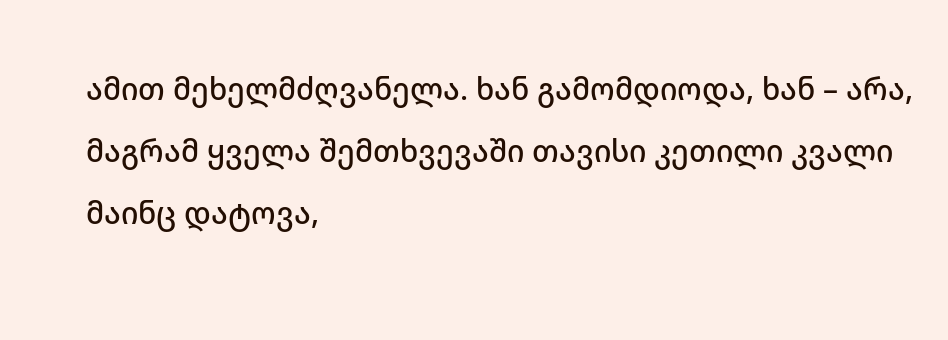ამით მეხელმძღვანელა. ხან გამომდიოდა, ხან – არა, მაგრამ ყველა შემთხვევაში თავისი კეთილი კვალი მაინც დატოვა,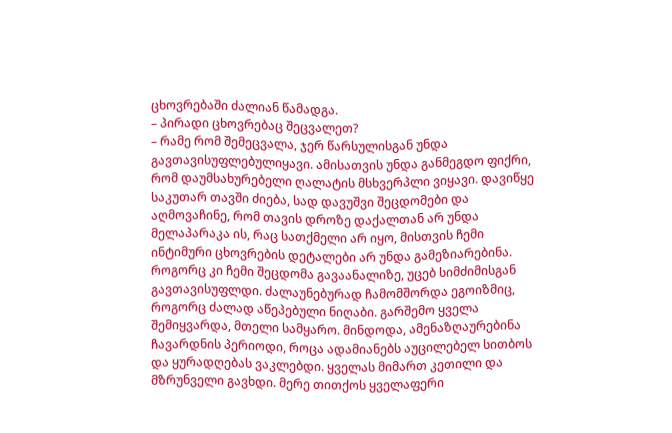ცხოვრებაში ძალიან წამადგა.
– პირადი ცხოვრებაც შეცვალეთ?
– რამე რომ შემეცვალა, ჯერ წარსულისგან უნდა გავთავისუფლებულიყავი. ამისათვის უნდა განმეგდო ფიქრი, რომ დაუმსახურებელი ღალატის მსხვერპლი ვიყავი. დავიწყე საკუთარ თავში ძიება, სად დავუშვი შეცდომები და აღმოვაჩინე, რომ თავის დროზე დაქალთან არ უნდა მელაპარაკა ის, რაც სათქმელი არ იყო, მისთვის ჩემი ინტიმური ცხოვრების დეტალები არ უნდა გამეზიარებინა. როგორც კი ჩემი შეცდომა გავაანალიზე, უცებ სიმძიმისგან გავთავისუფლდი. ძალაუნებურად ჩამომშორდა ეგოიზმიც, როგორც ძალად აწეპებული ნიღაბი. გარშემო ყველა შემიყვარდა, მთელი სამყარო. მინდოდა, ამენაზღაურებინა ჩავარდნის პერიოდი, როცა ადამიანებს აუცილებელ სითბოს და ყურადღებას ვაკლებდი. ყველას მიმართ კეთილი და მზრუნველი გავხდი. მერე თითქოს ყველაფერი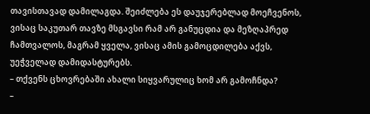თავისთავად დამილაგდა. შეიძლება ეს დაუჯერებლად მოეჩვენოს, ვისაც საკუთარ თავზე მსგავსი რამ არ განუცდია და მეზღაპრედ ჩამთვალოს, მაგრამ ყველა, ვისაც ამის გამოცდილება აქვს, უეჭველად დამიდასტურებს.
– თქვენს ცხოვრებაში ახალი სიყვარულიც ხომ არ გამოჩნდა?
–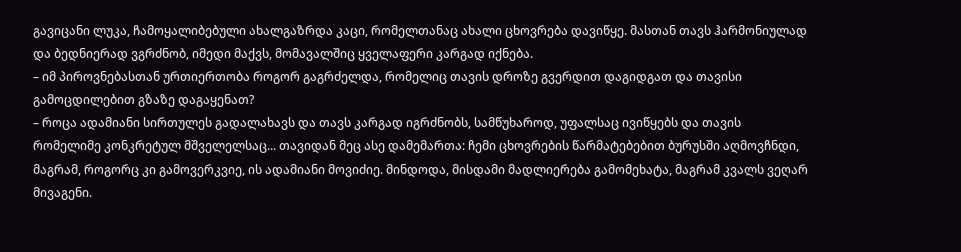გავიცანი ლუკა, ჩამოყალიბებული ახალგაზრდა კაცი, რომელთანაც ახალი ცხოვრება დავიწყე. მასთან თავს ჰარმონიულად და ბედნიერად ვგრძნობ, იმედი მაქვს, მომავალშიც ყველაფერი კარგად იქნება.
– იმ პიროვნებასთან ურთიერთობა როგორ გაგრძელდა, რომელიც თავის დროზე გვერდით დაგიდგათ და თავისი გამოცდილებით გზაზე დაგაყენათ?
– როცა ადამიანი სირთულეს გადალახავს და თავს კარგად იგრძნობს, სამწუხაროდ, უფალსაც ივიწყებს და თავის რომელიმე კონკრეტულ მშველელსაც... თავიდან მეც ასე დამემართა: ჩემი ცხოვრების წარმატებებით ბურუსში აღმოვჩნდი, მაგრამ, როგორც კი გამოვერკვიე, ის ადამიანი მოვიძიე. მინდოდა, მისდამი მადლიერება გამომეხატა, მაგრამ კვალს ვეღარ მივაგენი.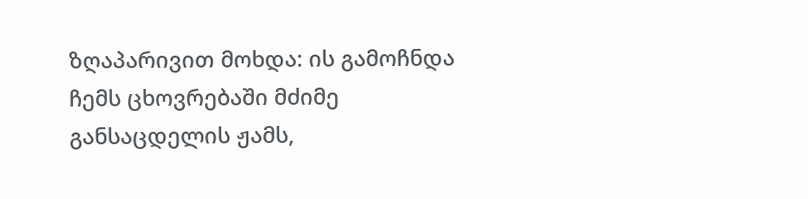ზღაპარივით მოხდა: ის გამოჩნდა ჩემს ცხოვრებაში მძიმე განსაცდელის ჟამს,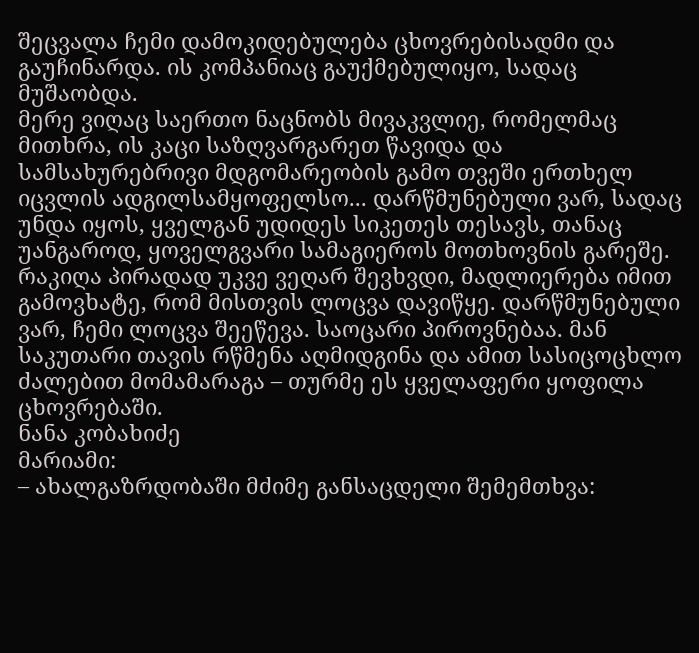შეცვალა ჩემი დამოკიდებულება ცხოვრებისადმი და გაუჩინარდა. ის კომპანიაც გაუქმებულიყო, სადაც მუშაობდა.
მერე ვიღაც საერთო ნაცნობს მივაკვლიე, რომელმაც მითხრა, ის კაცი საზღვარგარეთ წავიდა და სამსახურებრივი მდგომარეობის გამო თვეში ერთხელ იცვლის ადგილსამყოფელსო... დარწმუნებული ვარ, სადაც უნდა იყოს, ყველგან უდიდეს სიკეთეს თესავს, თანაც უანგაროდ, ყოველგვარი სამაგიეროს მოთხოვნის გარეშე. რაკიღა პირადად უკვე ვეღარ შევხვდი, მადლიერება იმით გამოვხატე, რომ მისთვის ლოცვა დავიწყე. დარწმუნებული ვარ, ჩემი ლოცვა შეეწევა. საოცარი პიროვნებაა. მან საკუთარი თავის რწმენა აღმიდგინა და ამით სასიცოცხლო ძალებით მომამარაგა – თურმე ეს ყველაფერი ყოფილა ცხოვრებაში.
ნანა კობახიძე
მარიამი:
– ახალგაზრდობაში მძიმე განსაცდელი შემემთხვა: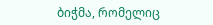ბიჭმა, რომელიც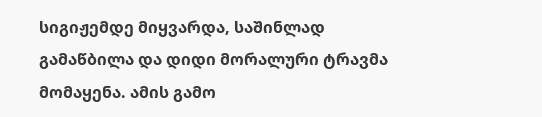სიგიჟემდე მიყვარდა, საშინლად გამაწბილა და დიდი მორალური ტრავმა მომაყენა. ამის გამო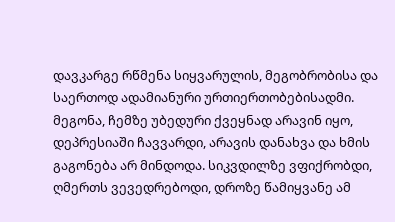დავკარგე რწმენა სიყვარულის, მეგობრობისა და საერთოდ ადამიანური ურთიერთობებისადმი. მეგონა, ჩემზე უბედური ქვეყნად არავინ იყო, დეპრესიაში ჩავვარდი, არავის დანახვა და ხმის გაგონება არ მინდოდა. სიკვდილზე ვფიქრობდი, ღმერთს ვევედრებოდი, დროზე წამიყვანე ამ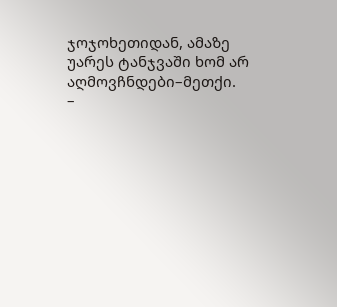ჯოჯოხეთიდან, ამაზე უარეს ტანჯვაში ხომ არ აღმოვჩნდები–მეთქი.
–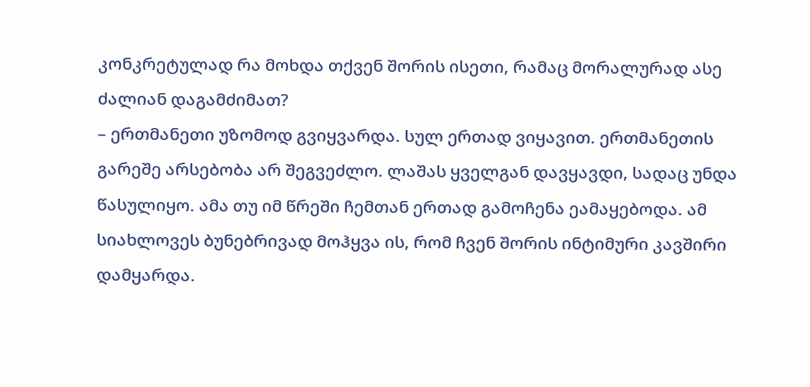კონკრეტულად რა მოხდა თქვენ შორის ისეთი, რამაც მორალურად ასე ძალიან დაგამძიმათ?
– ერთმანეთი უზომოდ გვიყვარდა. სულ ერთად ვიყავით. ერთმანეთის გარეშე არსებობა არ შეგვეძლო. ლაშას ყველგან დავყავდი, სადაც უნდა წასულიყო. ამა თუ იმ წრეში ჩემთან ერთად გამოჩენა ეამაყებოდა. ამ სიახლოვეს ბუნებრივად მოჰყვა ის, რომ ჩვენ შორის ინტიმური კავშირი დამყარდა.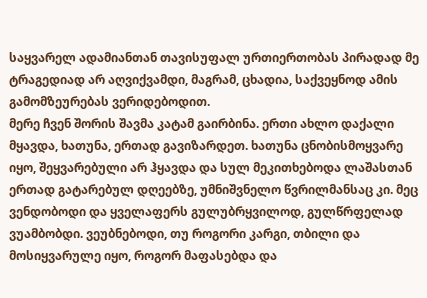საყვარელ ადამიანთან თავისუფალ ურთიერთობას პირადად მე ტრაგედიად არ აღვიქვამდი, მაგრამ, ცხადია, საქვეყნოდ ამის გამომზეურებას ვერიდებოდით.
მერე ჩვენ შორის შავმა კატამ გაირბინა. ერთი ახლო დაქალი მყავდა, ხათუნა, ერთად გავიზარდეთ. ხათუნა ცნობისმოყვარე იყო, შეყვარებული არ ჰყავდა და სულ მეკითხებოდა ლაშასთან ერთად გატარებულ დღეებზე, უმნიშვნელო წვრილმანსაც კი. მეც ვენდობოდი და ყველაფერს გულუბრყვილოდ, გულწრფელად ვუამბობდი. ვეუბნებოდი, თუ როგორი კარგი, თბილი და მოსიყვარულე იყო, როგორ მაფასებდა და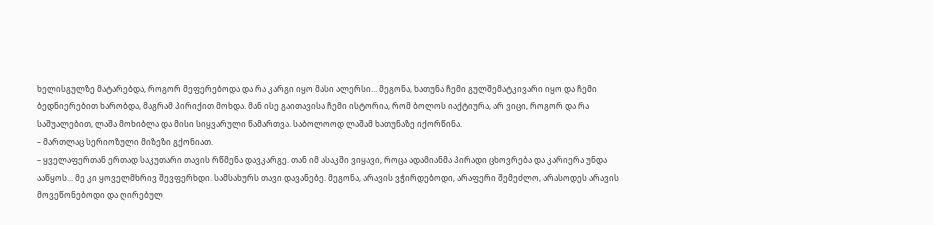ხელისგულზე მატარებდა, როგორ მეფერებოდა და რა კარგი იყო მასი ალერსი... მეგონა, ხათუნა ჩემი გულშემატკივარი იყო და ჩემი ბედნიერებით ხარობდა, მაგრამ პირიქით მოხდა. მან ისე გაითავისა ჩემი ისტორია, რომ ბოლოს იაქტიურა, არ ვიცი, როგორ და რა საშუალებით, ლაშა მოხიბლა და მისი სიყვარული წამართვა. საბოლოოდ ლაშამ ხათუნაზე იქორწინა.
– მართლაც სერიოზული მიზეზი გქონიათ.
– ყველაფერთან ერთად საკუთარი თავის რწმენა დავკარგე. თან იმ ასაკში ვიყავი, როცა ადამიანმა პირადი ცხოვრება და კარიერა უნდა ააწყოს... მე კი ყოველმხრივ შევფერხდი. სამსახურს თავი დავანებე. მეგონა, არავის ვჭირდებოდი, არაფერი შემეძლო, არასოდეს არავის მოვეწონებოდი და ღირებულ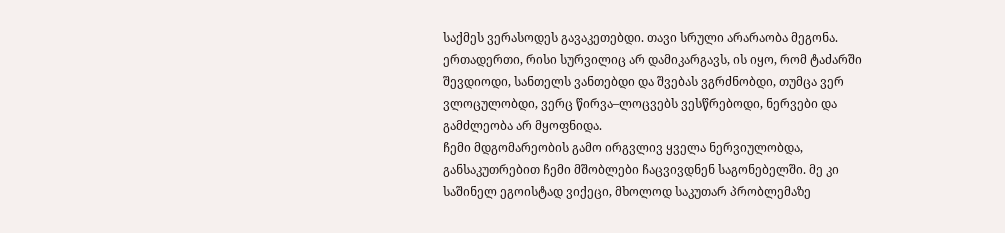საქმეს ვერასოდეს გავაკეთებდი. თავი სრული არარაობა მეგონა. ერთადერთი, რისი სურვილიც არ დამიკარგავს, ის იყო, რომ ტაძარში შევდიოდი, სანთელს ვანთებდი და შვებას ვგრძნობდი, თუმცა ვერ ვლოცულობდი, ვერც წირვა–ლოცვებს ვესწრებოდი, ნერვები და გამძლეობა არ მყოფნიდა.
ჩემი მდგომარეობის გამო ირგვლივ ყველა ნერვიულობდა, განსაკუთრებით ჩემი მშობლები ჩაცვივდნენ საგონებელში. მე კი საშინელ ეგოისტად ვიქეცი, მხოლოდ საკუთარ პრობლემაზე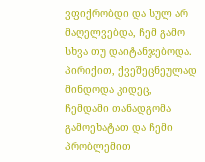ვფიქრობდი და სულ არ მაღელვებდა, ჩემ გამო სხვა თუ დაიტანჯებოდა. პირიქით, ქვეშეცნეულად მინდოდა კიდეც, ჩემდამი თანადგომა გამოეხატათ და ჩემი პრობლემით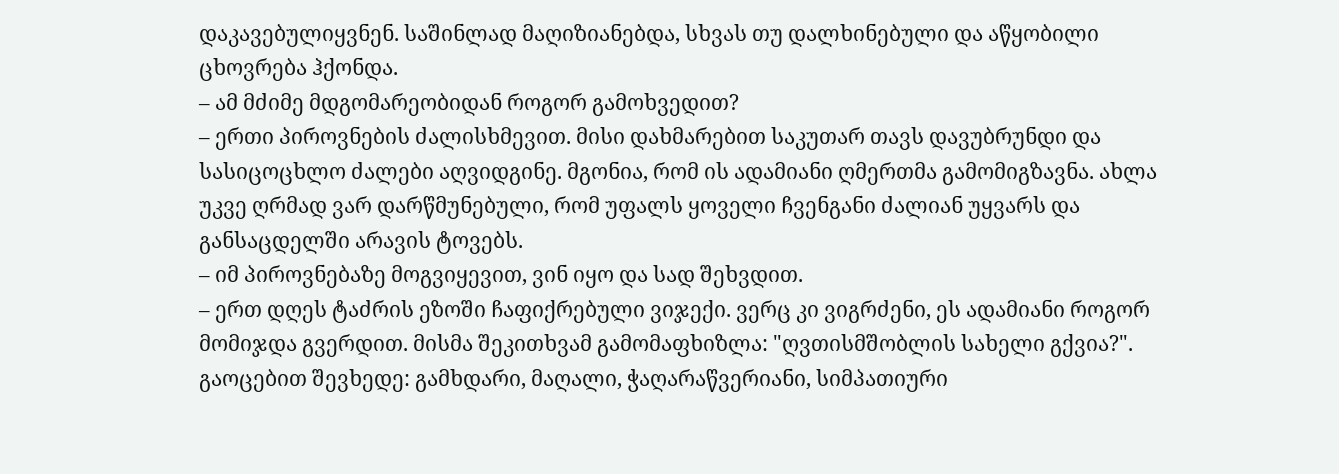დაკავებულიყვნენ. საშინლად მაღიზიანებდა, სხვას თუ დალხინებული და აწყობილი ცხოვრება ჰქონდა.
– ამ მძიმე მდგომარეობიდან როგორ გამოხვედით?
– ერთი პიროვნების ძალისხმევით. მისი დახმარებით საკუთარ თავს დავუბრუნდი და სასიცოცხლო ძალები აღვიდგინე. მგონია, რომ ის ადამიანი ღმერთმა გამომიგზავნა. ახლა უკვე ღრმად ვარ დარწმუნებული, რომ უფალს ყოველი ჩვენგანი ძალიან უყვარს და განსაცდელში არავის ტოვებს.
– იმ პიროვნებაზე მოგვიყევით, ვინ იყო და სად შეხვდით.
– ერთ დღეს ტაძრის ეზოში ჩაფიქრებული ვიჯექი. ვერც კი ვიგრძენი, ეს ადამიანი როგორ მომიჯდა გვერდით. მისმა შეკითხვამ გამომაფხიზლა: "ღვთისმშობლის სახელი გქვია?". გაოცებით შევხედე: გამხდარი, მაღალი, ჭაღარაწვერიანი, სიმპათიური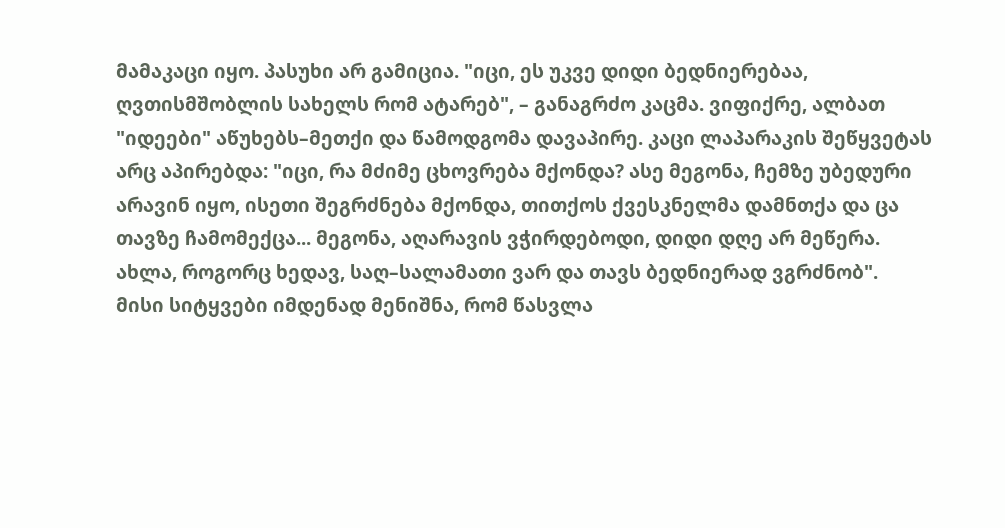მამაკაცი იყო. პასუხი არ გამიცია. "იცი, ეს უკვე დიდი ბედნიერებაა, ღვთისმშობლის სახელს რომ ატარებ", – განაგრძო კაცმა. ვიფიქრე, ალბათ "იდეები" აწუხებს–მეთქი და წამოდგომა დავაპირე. კაცი ლაპარაკის შეწყვეტას არც აპირებდა: "იცი, რა მძიმე ცხოვრება მქონდა? ასე მეგონა, ჩემზე უბედური არავინ იყო, ისეთი შეგრძნება მქონდა, თითქოს ქვესკნელმა დამნთქა და ცა თავზე ჩამომექცა... მეგონა, აღარავის ვჭირდებოდი, დიდი დღე არ მეწერა. ახლა, როგორც ხედავ, საღ–სალამათი ვარ და თავს ბედნიერად ვგრძნობ".
მისი სიტყვები იმდენად მენიშნა, რომ წასვლა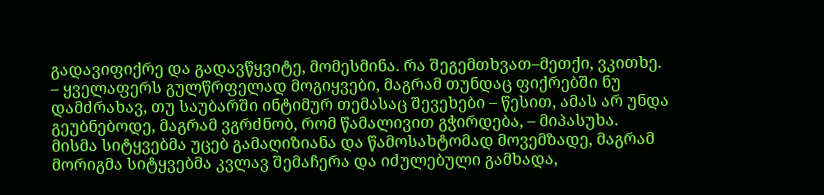გადავიფიქრე და გადავწყვიტე, მომესმინა. რა შეგემთხვათ–მეთქი, ვკითხე.
– ყველაფერს გულწრფელად მოგიყვები, მაგრამ თუნდაც ფიქრებში ნუ დამძრახავ, თუ საუბარში ინტიმურ თემასაც შევეხები – წესით, ამას არ უნდა გეუბნებოდე, მაგრამ ვგრძნობ, რომ წამალივით გჭირდება, – მიპასუხა.
მისმა სიტყვებმა უცებ გამაღიზიანა და წამოსახტომად მოვემზადე, მაგრამ მორიგმა სიტყვებმა კვლავ შემაჩერა და იძულებული გამხადა,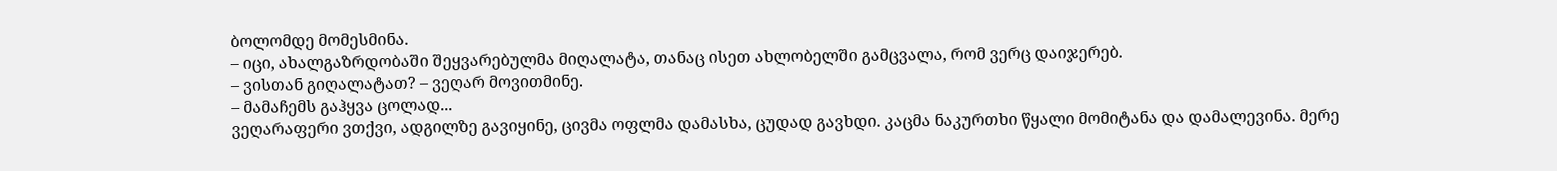ბოლომდე მომესმინა.
– იცი, ახალგაზრდობაში შეყვარებულმა მიღალატა, თანაც ისეთ ახლობელში გამცვალა, რომ ვერც დაიჯერებ.
– ვისთან გიღალატათ? – ვეღარ მოვითმინე.
– მამაჩემს გაჰყვა ცოლად...
ვეღარაფერი ვთქვი, ადგილზე გავიყინე, ცივმა ოფლმა დამასხა, ცუდად გავხდი. კაცმა ნაკურთხი წყალი მომიტანა და დამალევინა. მერე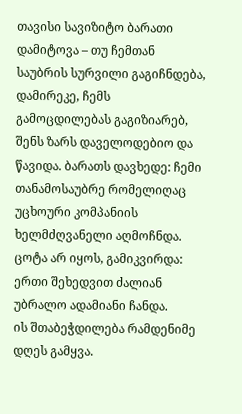თავისი სავიზიტო ბარათი დამიტოვა – თუ ჩემთან საუბრის სურვილი გაგიჩნდება, დამირეკე, ჩემს გამოცდილებას გაგიზიარებ, შენს ზარს დაველოდებიო და წავიდა. ბარათს დავხედე: ჩემი თანამოსაუბრე რომელიღაც უცხოური კომპანიის ხელმძღვანელი აღმოჩნდა. ცოტა არ იყოს, გამიკვირდა: ერთი შეხედვით ძალიან უბრალო ადამიანი ჩანდა.
ის შთაბეჭდილება რამდენიმე დღეს გამყვა.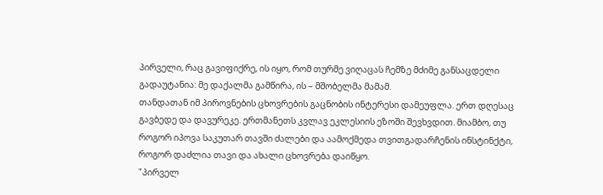პირველი, რაც გავიფიქრე, ის იყო, რომ თურმე ვიღაცას ჩემზე მძიმე განსაცდელი გადაუტანია: მე დაქალმა გამწირა, ის – მშობელმა მამამ.
თანდათან იმ პიროვნების ცხოვრების გაცნობის ინტერესი დამეუფლა. ერთ დღესაც გავბედე და დავურეკე. ერთმანეთს კვლავ ეკლესიის ეზოში შევხვდით. მიამბო, თუ როგორ იპოვა საკუთარ თავში ძალები და აამოქმედა თვითგადარჩენის ინსტინქტი, როგორ დაძლია თავი და ახალი ცხოვრება დაიწყო.
"პირველ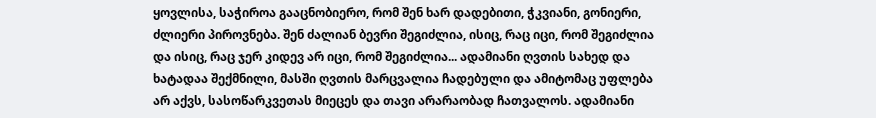ყოვლისა, საჭიროა გააცნობიერო, რომ შენ ხარ დადებითი, ჭკვიანი, გონიერი, ძლიერი პიროვნება. შენ ძალიან ბევრი შეგიძლია, ისიც, რაც იცი, რომ შეგიძლია და ისიც, რაც ჯერ კიდევ არ იცი, რომ შეგიძლია... ადამიანი ღვთის სახედ და ხატადაა შექმნილი, მასში ღვთის მარცვალია ჩადებული და ამიტომაც უფლება არ აქვს, სასოწარკვეთას მიეცეს და თავი არარაობად ჩათვალოს. ადამიანი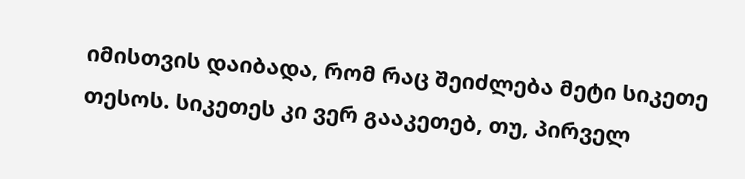იმისთვის დაიბადა, რომ რაც შეიძლება მეტი სიკეთე თესოს. სიკეთეს კი ვერ გააკეთებ, თუ, პირველ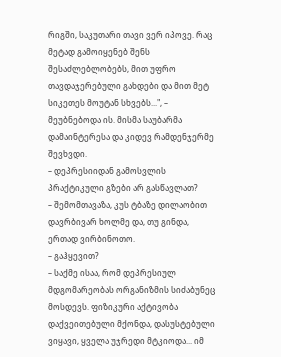რიგში, საკუთარი თავი ვერ იპოვე. რაც მეტად გამოიყენებ შენს შესაძლებლობებს, მით უფრო თავდაჯერებული გახდები და მით მეტ სიკეთეს მოუტან სხვებს...", – მეუბნებოდა ის. მისმა საუბარმა დამაინტერესა და კიდევ რამდენჯერმე შევხვდი.
– დეპრესიიდან გამოსვლის პრაქტიკული გზები არ გასწავლათ?
– შემომთავაზა, კუს ტბაზე დილაობით დავრბივარ ხოლმე და, თუ გინდა, ერთად ვირბინოთო.
– გაჰყევით?
– საქმე ისაა, რომ დეპრესიულ მდგომარეობას ორგანიზმის სიძაბუნეც მოსდევს. ფიზიკური აქტივობა დაქვეითებული მქონდა, დასუსტებული ვიყავი, ყველა უჯრედი მტკიოდა... იმ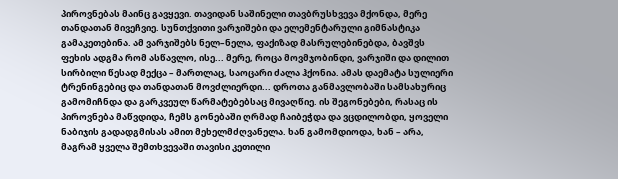პიროვნებას მაინც გავყევი. თავიდან საშინელი თავბრუსხვევა მქონდა, მერე თანდათან მივეჩვიე. სუნთქვითი ვარჯიშები და ელემენტარული გიმნასტიკა გამაკეთებინა. ამ ვარჯიშებს ნელ–ნელა, ფაქიზად მასრულებინებდა, ბავშვს ფეხის ადგმა რომ ასწავლო, ისე... მერე, როცა მოვმჯობინდი, ვარჯიში და დილით სირბილი წესად მექცა – მართლაც, საოცარი ძალა ჰქონია. ამას დაემატა სულიერი ტრენინგებიც და თანდათან მოვძლიერდი... დროთა განმავლობაში სამსახურიც გამომიჩნდა და გარკვეულ წარმატებებსაც მივაღწიე. ის შეგონებები, რასაც ის პიროვნება მაწვდიდა, ჩემს გონებაში ღრმად ჩაიბეჭდა და ვცდილობდი, ყოველი ნაბიჯის გადადგმისას ამით მეხელმძღვანელა. ხან გამომდიოდა, ხან – არა, მაგრამ ყველა შემთხვევაში თავისი კეთილი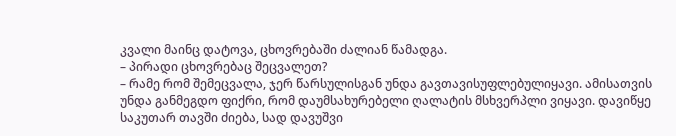კვალი მაინც დატოვა, ცხოვრებაში ძალიან წამადგა.
– პირადი ცხოვრებაც შეცვალეთ?
– რამე რომ შემეცვალა, ჯერ წარსულისგან უნდა გავთავისუფლებულიყავი. ამისათვის უნდა განმეგდო ფიქრი, რომ დაუმსახურებელი ღალატის მსხვერპლი ვიყავი. დავიწყე საკუთარ თავში ძიება, სად დავუშვი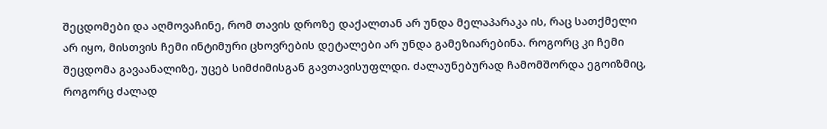შეცდომები და აღმოვაჩინე, რომ თავის დროზე დაქალთან არ უნდა მელაპარაკა ის, რაც სათქმელი არ იყო, მისთვის ჩემი ინტიმური ცხოვრების დეტალები არ უნდა გამეზიარებინა. როგორც კი ჩემი შეცდომა გავაანალიზე, უცებ სიმძიმისგან გავთავისუფლდი. ძალაუნებურად ჩამომშორდა ეგოიზმიც, როგორც ძალად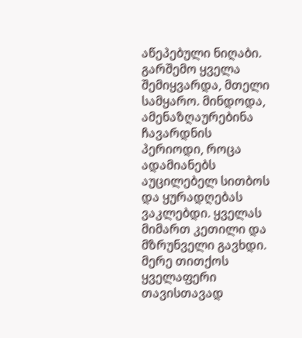აწეპებული ნიღაბი. გარშემო ყველა შემიყვარდა, მთელი სამყარო. მინდოდა, ამენაზღაურებინა ჩავარდნის პერიოდი, როცა ადამიანებს აუცილებელ სითბოს და ყურადღებას ვაკლებდი. ყველას მიმართ კეთილი და მზრუნველი გავხდი. მერე თითქოს ყველაფერი თავისთავად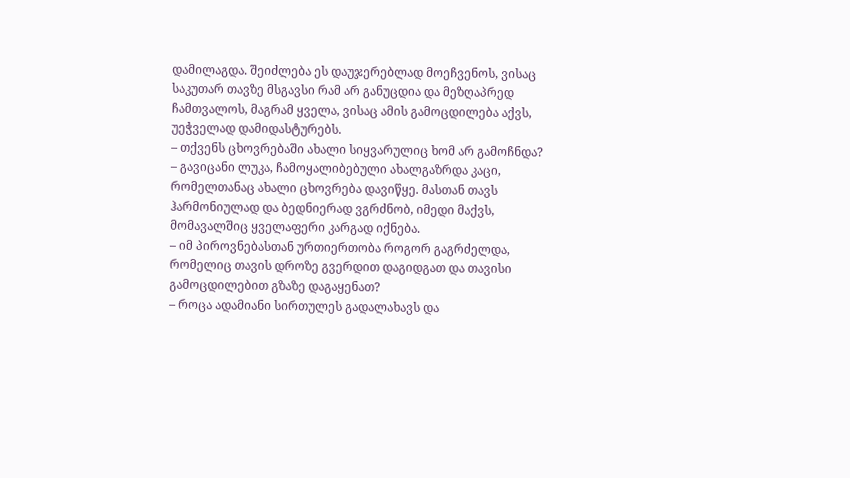დამილაგდა. შეიძლება ეს დაუჯერებლად მოეჩვენოს, ვისაც საკუთარ თავზე მსგავსი რამ არ განუცდია და მეზღაპრედ ჩამთვალოს, მაგრამ ყველა, ვისაც ამის გამოცდილება აქვს, უეჭველად დამიდასტურებს.
– თქვენს ცხოვრებაში ახალი სიყვარულიც ხომ არ გამოჩნდა?
– გავიცანი ლუკა, ჩამოყალიბებული ახალგაზრდა კაცი, რომელთანაც ახალი ცხოვრება დავიწყე. მასთან თავს ჰარმონიულად და ბედნიერად ვგრძნობ, იმედი მაქვს, მომავალშიც ყველაფერი კარგად იქნება.
– იმ პიროვნებასთან ურთიერთობა როგორ გაგრძელდა, რომელიც თავის დროზე გვერდით დაგიდგათ და თავისი გამოცდილებით გზაზე დაგაყენათ?
– როცა ადამიანი სირთულეს გადალახავს და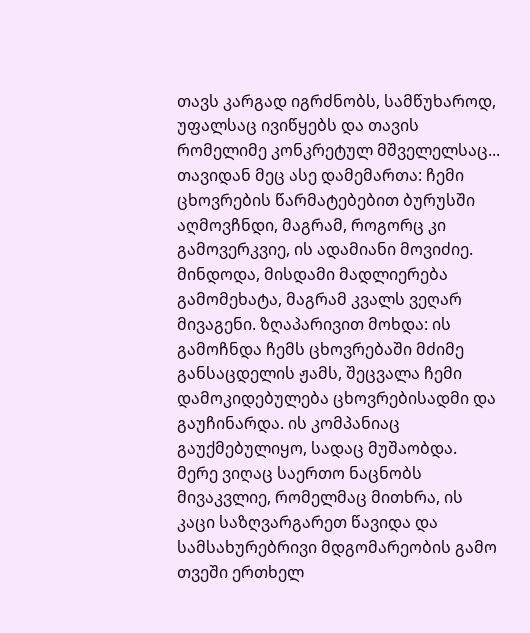თავს კარგად იგრძნობს, სამწუხაროდ, უფალსაც ივიწყებს და თავის რომელიმე კონკრეტულ მშველელსაც... თავიდან მეც ასე დამემართა: ჩემი ცხოვრების წარმატებებით ბურუსში აღმოვჩნდი, მაგრამ, როგორც კი გამოვერკვიე, ის ადამიანი მოვიძიე. მინდოდა, მისდამი მადლიერება გამომეხატა, მაგრამ კვალს ვეღარ მივაგენი. ზღაპარივით მოხდა: ის გამოჩნდა ჩემს ცხოვრებაში მძიმე განსაცდელის ჟამს, შეცვალა ჩემი დამოკიდებულება ცხოვრებისადმი და გაუჩინარდა. ის კომპანიაც გაუქმებულიყო, სადაც მუშაობდა.
მერე ვიღაც საერთო ნაცნობს მივაკვლიე, რომელმაც მითხრა, ის კაცი საზღვარგარეთ წავიდა და სამსახურებრივი მდგომარეობის გამო თვეში ერთხელ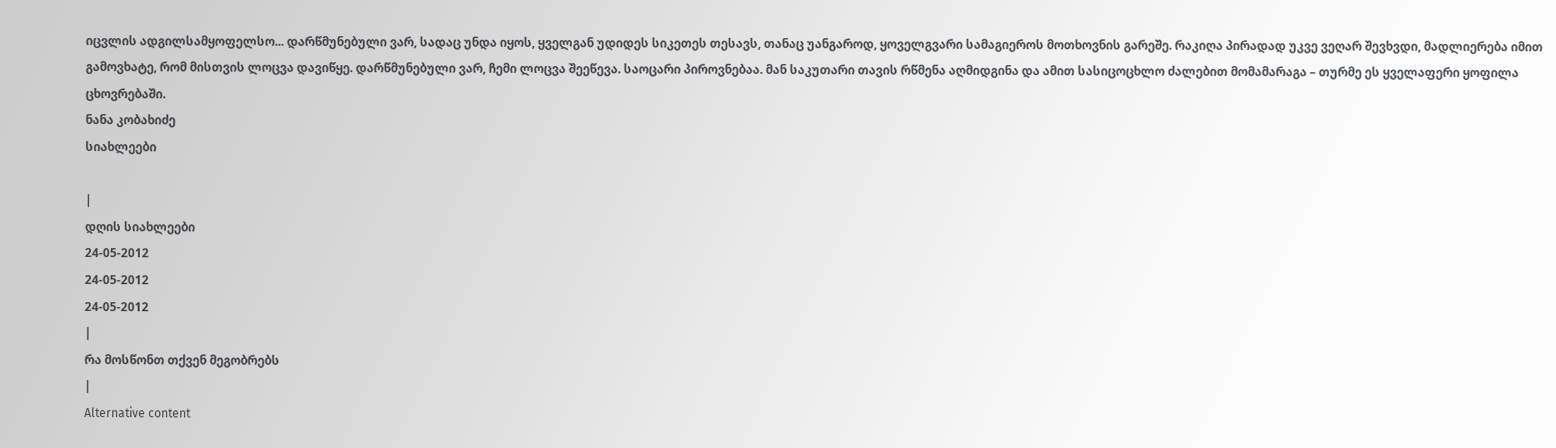იცვლის ადგილსამყოფელსო... დარწმუნებული ვარ, სადაც უნდა იყოს, ყველგან უდიდეს სიკეთეს თესავს, თანაც უანგაროდ, ყოველგვარი სამაგიეროს მოთხოვნის გარეშე. რაკიღა პირადად უკვე ვეღარ შევხვდი, მადლიერება იმით გამოვხატე, რომ მისთვის ლოცვა დავიწყე. დარწმუნებული ვარ, ჩემი ლოცვა შეეწევა. საოცარი პიროვნებაა. მან საკუთარი თავის რწმენა აღმიდგინა და ამით სასიცოცხლო ძალებით მომამარაგა – თურმე ეს ყველაფერი ყოფილა ცხოვრებაში.
ნანა კობახიძე
სიახლეები

|
დღის სიახლეები
24-05-2012
24-05-2012
24-05-2012
|
რა მოსწონთ თქვენ მეგობრებს
|
Alternative content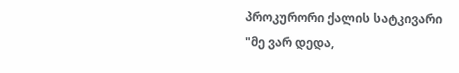პროკურორი ქალის სატკივარი
"მე ვარ დედა,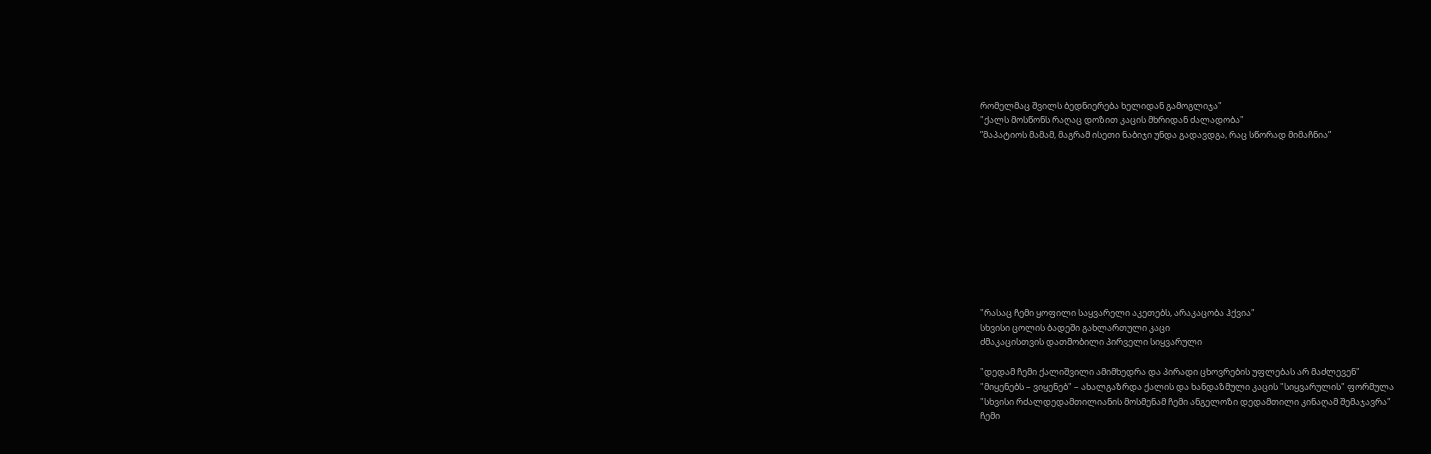რომელმაც შვილს ბედნიერება ხელიდან გამოგლიჯა"
"ქალს მოსწონს რაღაც დოზით კაცის მხრიდან ძალადობა"
”მაპატიოს მამამ, მაგრამ ისეთი ნაბიჯი უნდა გადავდგა, რაც სწორად მიმაჩნია”











"რასაც ჩემი ყოფილი საყვარელი აკეთებს, არაკაცობა ჰქვია"
სხვისი ცოლის ბადეში გახლართული კაცი
ძმაკაცისთვის დათმობილი პირველი სიყვარული

"დედამ ჩემი ქალიშვილი ამიმხედრა და პირადი ცხოვრების უფლებას არ მაძლევენ"
"მიყენებს – ვიყენებ" – ახალგაზრდა ქალის და ხანდაზმული კაცის "სიყვარულის" ფორმულა
"სხვისი რძალდედამთილიანის მოსმენამ ჩემი ანგელოზი დედამთილი კინაღამ შემაჯავრა"
ჩემი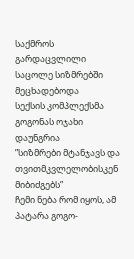საქმროს გარდაცვლილი საცოლე სიზმრებში მეცხადებოდა
სექსის კომპლექსმა გოგონას ოჯახი დაუნგრია
”სიზმრები მტანჯავს და თვითმკვლელობისკენ მიბიძგებს”
ჩემი ნება რომ იყოს, ამ პატარა გოგო-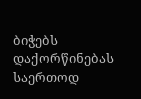ბიჭებს დაქორწინებას საერთოდ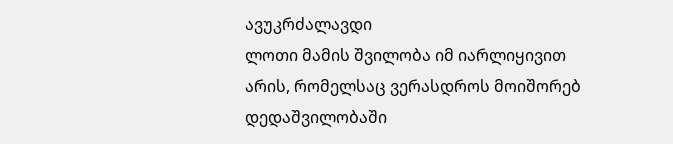ავუკრძალავდი
ლოთი მამის შვილობა იმ იარლიყივით არის, რომელსაც ვერასდროს მოიშორებ
დედაშვილობაში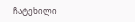ჩატეხილი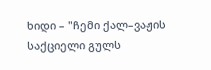ხიდი – "ჩემი ქალ–ვაჟის საქციელი გულს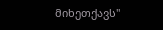მიხეთქავს"